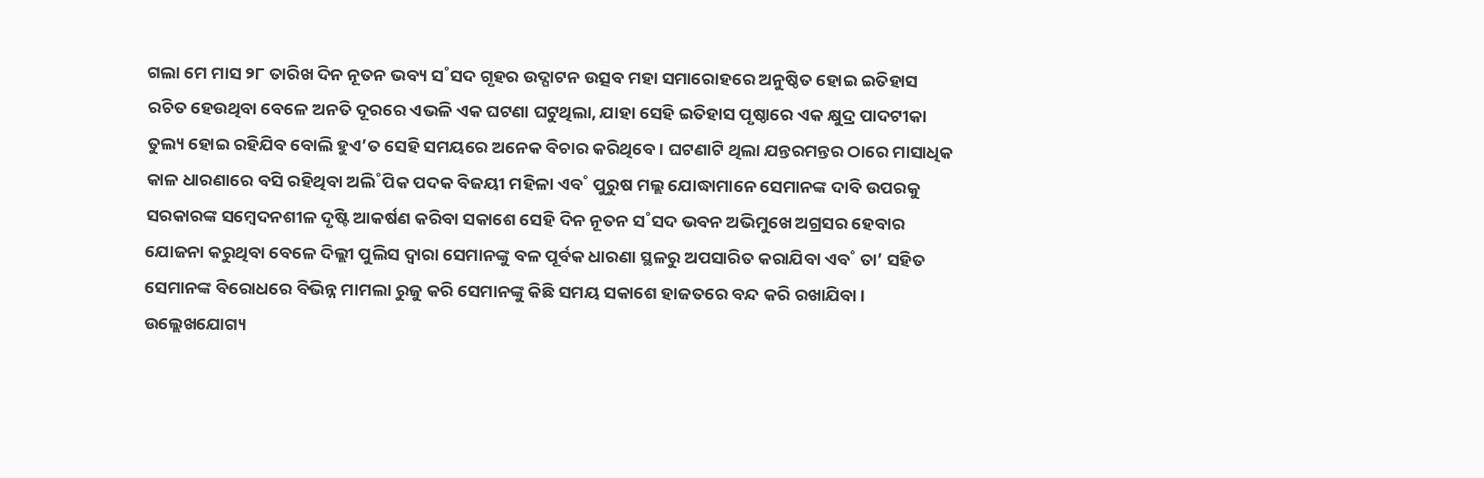ଗଲା ମେ ମାସ ୨୮ ତାରିଖ ଦିନ ନୂତନ ଭବ୍ୟ ସ˚ସଦ ଗୃହର ଉଦ୍ଘାଟନ ଉତ୍ସବ ମହା ସମାରୋହରେ ଅନୁଷ୍ଠିତ ହୋଇ ଇତିହାସ ରଚିତ ହେଉଥିବା ବେଳେ ଅନତି ଦୂରରେ ଏଭଳି ଏକ ଘଟଣା ଘଟୁଥିଲା, ଯାହା ସେହି ଇତିହାସ ପୃଷ୍ଠାରେ ଏକ କ୍ଷୁଦ୍ର ପାଦଟୀକା ତୁଲ୍ୟ ହୋଇ ରହିଯିବ ବୋଲି ହୁଏ’ତ ସେହି ସମୟରେ ଅନେକ ବିଚାର କରିଥିବେ। ଘଟଣାଟି ଥିଲା ଯନ୍ତରମନ୍ତର ଠାରେ ମାସାଧିକ କାଳ ଧାରଣାରେ ବସି ରହିଥିବା ଅଲି˚ପିକ ପଦକ ବିଜୟୀ ମହିଳା ଏବ˚ ପୁରୁଷ ମଲ୍ଲ ଯୋଦ୍ଧାମାନେ ସେମାନଙ୍କ ଦାବି ଉପରକୁ ସରକାରଙ୍କ ସମ୍ବେଦନଶୀଳ ଦୃଷ୍ଟି ଆକର୍ଷଣ କରିବା ସକାଶେ ସେହି ଦିନ ନୂତନ ସ˚ସଦ ଭବନ ଅଭିମୁଖେ ଅଗ୍ରସର ହେବାର ଯୋଜନା କରୁଥିବା ବେଳେ ଦିଲ୍ଲୀ ପୁଲିସ ଦ୍ବାରା ସେମାନଙ୍କୁ ବଳ ପୂର୍ବକ ଧାରଣା ସ୍ଥଳରୁ ଅପସାରିତ କରାଯିବା ଏବ˚ ତା’ ସହିତ ସେମାନଙ୍କ ବିରୋଧରେ ବିଭିନ୍ନ ମାମଲା ରୁଜୁ କରି ସେମାନଙ୍କୁ କିଛି ସମୟ ସକାଶେ ହାଜତରେ ବନ୍ଦ କରି ରଖାଯିବା। ଉଲ୍ଲେଖଯୋଗ୍ୟ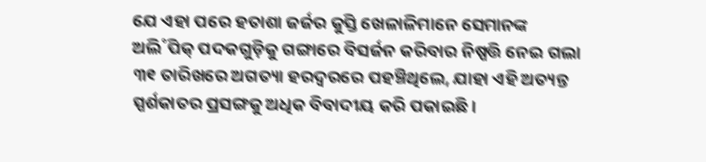ଯେ ଏହା ପରେ ହତାଶା ଜର୍ଜର କୁସ୍ତି ଖେଳାଳିମାନେ ସେମାନଙ୍କ ଅଲି˚ପିକ୍ ପଦକଗୁଡ଼ିକୁ ଗଙ୍ଗାରେ ବିସର୍ଜନ କରିବାର ନିଷ୍ପତ୍ତି ନେଇ ଗଲା ୩୧ ତାରିଖରେ ଅଗତ୍ୟା ହରଦ୍ବରରେ ପହଞ୍ଚିଥିଲେ, ଯାହା ଏହି ଅତ୍ୟନ୍ତ ସ୍ପର୍ଶକାତର ପ୍ରସଙ୍ଗକୁ ଅଧିକ ବିବାଦୀୟ କରି ପକାଇଛି।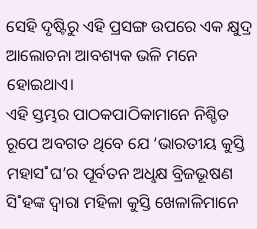ସେହି ଦୃଷ୍ଟିରୁ ଏହି ପ୍ରସଙ୍ଗ ଉପରେ ଏକ କ୍ଷୁଦ୍ର ଆଲୋଚନା ଆବଶ୍ୟକ ଭଳି ମନେ ହୋଇଥାଏ।
ଏହି ସ୍ତମ୍ଭର ପାଠକପାଠିକାମାନେ ନିଶ୍ଚିତ ରୂପେ ଅବଗତ ଥିବେ ଯେ ‘ଭାରତୀୟ କୁସ୍ତି ମହାସ˚ଘ’ର ପୂର୍ବତନ ଅଧୢକ୍ଷ ବ୍ରିଜଭୂଷଣ ସି˚ହଙ୍କ ଦ୍ବାରା ମହିଳା କୁସ୍ତି ଖେଳାଳିମାନେ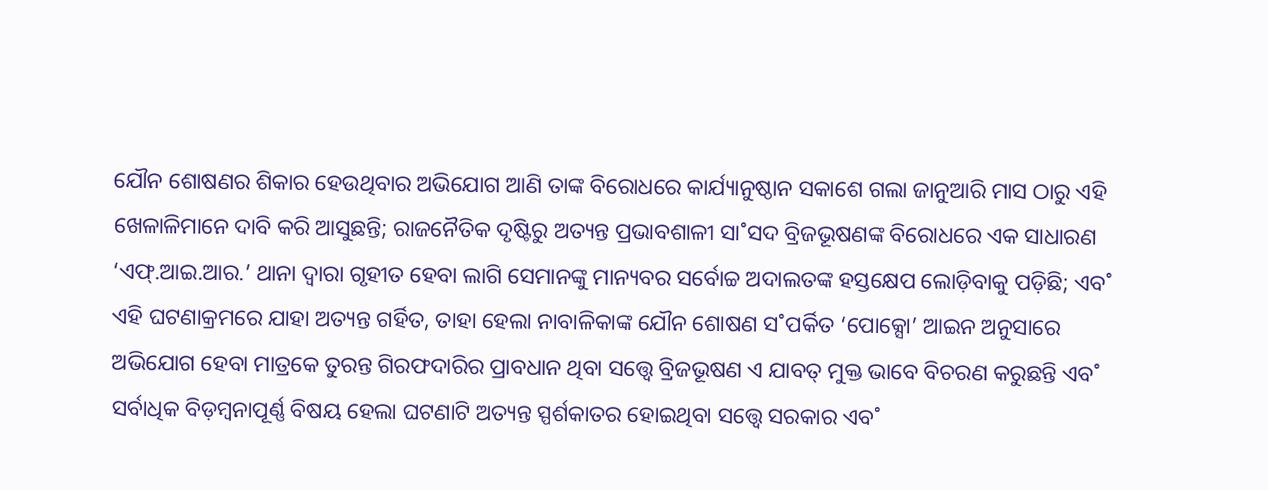ଯୌନ ଶୋଷଣର ଶିକାର ହେଉଥିବାର ଅଭିଯୋଗ ଆଣି ତାଙ୍କ ବିରୋଧରେ କାର୍ଯ୍ୟାନୁଷ୍ଠାନ ସକାଶେ ଗଲା ଜାନୁଆରି ମାସ ଠାରୁ ଏହି ଖେଳାଳିମାନେ ଦାବି କରି ଆସୁଛନ୍ତି; ରାଜନୈତିକ ଦୃଷ୍ଟିରୁ ଅତ୍ୟନ୍ତ ପ୍ରଭାବଶାଳୀ ସା˚ସଦ ବ୍ରିଜଭୂଷଣଙ୍କ ବିରୋଧରେ ଏକ ସାଧାରଣ ‘ଏଫ୍.ଆଇ.ଆର.’ ଥାନା ଦ୍ବାରା ଗୃହୀତ ହେବା ଲାଗି ସେମାନଙ୍କୁ ମାନ୍ୟବର ସର୍ବୋଚ୍ଚ ଅଦାଲତଙ୍କ ହସ୍ତକ୍ଷେପ ଲୋଡ଼ିବାକୁ ପଡ଼ିଛି; ଏବ˚ ଏହି ଘଟଣାକ୍ରମରେ ଯାହା ଅତ୍ୟନ୍ତ ଗର୍ହିତ, ତାହା ହେଲା ନାବାଳିକାଙ୍କ ଯୌନ ଶୋଷଣ ସ˚ପର୍କିତ ‘ପୋକ୍ସୋ’ ଆଇନ ଅନୁସାରେ ଅଭିଯୋଗ ହେବା ମାତ୍ରକେ ତୁରନ୍ତ ଗିରଫଦାରିର ପ୍ରାବଧାନ ଥିବା ସତ୍ତ୍ବେ ବ୍ରିଜଭୂଷଣ ଏ ଯାବତ୍ ମୁକ୍ତ ଭାବେ ବିଚରଣ କରୁଛନ୍ତି ଏବ˚ ସର୍ବାଧିକ ବିଡ଼ମ୍ବନାପୂର୍ଣ୍ଣ ବିଷୟ ହେଲା ଘଟଣାଟି ଅତ୍ୟନ୍ତ ସ୍ପର୍ଶକାତର ହୋଇଥିବା ସତ୍ତ୍ବେ ସରକାର ଏବ˚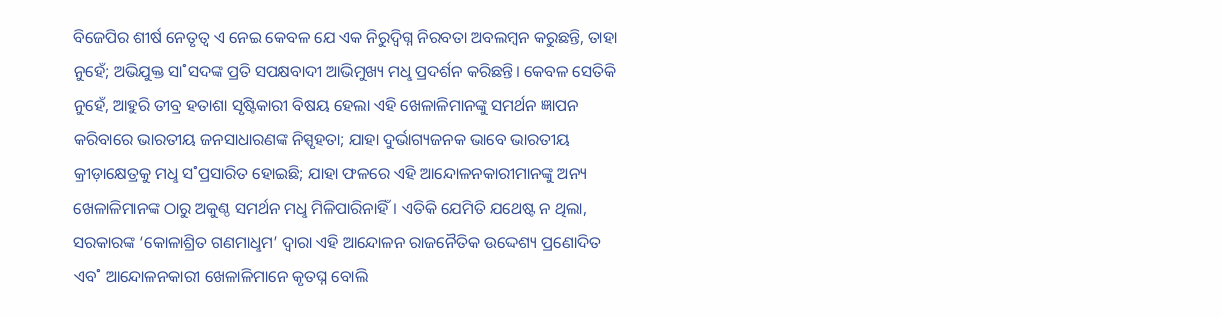ବିଜେପିର ଶୀର୍ଷ ନେତୃତ୍ବ ଏ ନେଇ କେବଳ ଯେ ଏକ ନିରୁଦ୍ବିଗ୍ନ ନିରବତା ଅବଲମ୍ବନ କରୁଛନ୍ତି, ତାହା ନୁହେଁ; ଅଭିଯୁକ୍ତ ସା˚ସଦଙ୍କ ପ୍ରତି ସପକ୍ଷବାଦୀ ଆଭିମୁଖ୍ୟ ମଧୢ ପ୍ରଦର୍ଶନ କରିଛନ୍ତି। କେବଳ ସେତିକି ନୁହେଁ, ଆହୁରି ତୀବ୍ର ହତାଶା ସୃଷ୍ଟିକାରୀ ବିଷୟ ହେଲା ଏହି ଖେଳାଳିମାନଙ୍କୁ ସମର୍ଥନ ଜ୍ଞାପନ କରିବାରେ ଭାରତୀୟ ଜନସାଧାରଣଙ୍କ ନିସ୍ପୃହତା; ଯାହା ଦୁର୍ଭାଗ୍ୟଜନକ ଭାବେ ଭାରତୀୟ କ୍ରୀଡ଼ାକ୍ଷେତ୍ରକୁ ମଧୢ ସ˚ପ୍ରସାରିତ ହୋଇଛି; ଯାହା ଫଳରେ ଏହି ଆନ୍ଦୋଳନକାରୀମାନଙ୍କୁ ଅନ୍ୟ ଖେଳାଳିମାନଙ୍କ ଠାରୁ ଅକୁଣ୍ଠ ସମର୍ଥନ ମଧୢ ମିଳିପାରିନାହିଁ। ଏତିକି ଯେମିତି ଯଥେଷ୍ଟ ନ ଥିଲା, ସରକାରଙ୍କ ‘କୋଳାଶ୍ରିତ ଗଣମାଧୢମ’ ଦ୍ବାରା ଏହି ଆନ୍ଦୋଳନ ରାଜନୈତିକ ଉଦ୍ଦେଶ୍ୟ ପ୍ରଣୋଦିତ ଏବ˚ ଆନ୍ଦୋଳନକାରୀ ଖେଳାଳିମାନେ କୃତଘ୍ନ ବୋଲି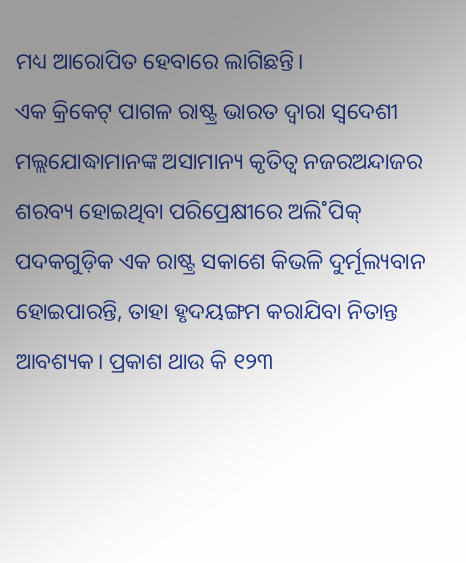ମଧ୍ୟ ଆରୋପିତ ହେବାରେ ଲାଗିଛନ୍ତି।
ଏକ କ୍ରିକେଟ୍ ପାଗଳ ରାଷ୍ଟ୍ର ଭାରତ ଦ୍ବାରା ସ୍ବଦେଶୀ ମଲ୍ଲଯୋଦ୍ଧାମାନଙ୍କ ଅସାମାନ୍ୟ କୃତିତ୍ବ ନଜରଅନ୍ଦାଜର ଶରବ୍ୟ ହୋଇଥିବା ପରିପ୍ରେକ୍ଷୀରେ ଅଲି˚ପିକ୍ ପଦକଗୁଡ଼ିକ ଏକ ରାଷ୍ଟ୍ର ସକାଶେ କିଭଳି ଦୁର୍ମୂଲ୍ୟବାନ ହୋଇପାରନ୍ତି, ତାହା ହୃଦୟଙ୍ଗମ କରାଯିବା ନିତାନ୍ତ ଆବଶ୍ୟକ। ପ୍ରକାଶ ଥାଉ କି ୧୨୩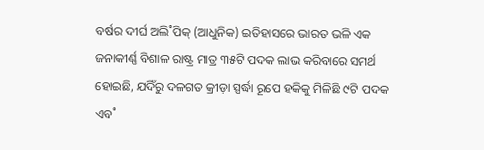ବର୍ଷର ଦୀର୍ଘ ଅଲି˚ପିକ୍ (ଆଧୁନିକ) ଇତିହାସରେ ଭାରତ ଭଳି ଏକ ଜନାକୀର୍ଣ୍ଣ ବିଶାଳ ରାଷ୍ଟ୍ର ମାତ୍ର ୩୫ଟି ପଦକ ଲାଭ କରିବାରେ ସମର୍ଥ ହୋଇଛି, ଯଦିଁରୁ ଦଳଗତ କ୍ରୀଡ଼ା ସ୍ପର୍ଦ୍ଧା ରୂପେ ହକିକୁ ମିଳିଛି ୯ଟି ପଦକ ଏବ˚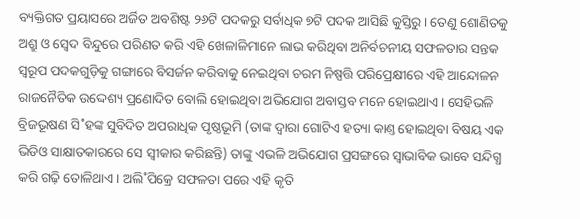ବ୍ୟକ୍ତିଗତ ପ୍ରୟାସରେ ଅର୍ଜିତ ଅବଶିଷ୍ଟ ୨୬ଟି ପଦକରୁ ସର୍ବାଧିକ ୭ଟି ପଦକ ଆସିଛି କୁସ୍ତିରୁ। ତେଣୁ ଶୋଣିତକୁ ଅଶ୍ରୁ ଓ ସ୍ବେଦ ବିନ୍ଦୁରେ ପରିଣତ କରି ଏହି ଖେଳାଳିମାନେ ଲାଭ କରିଥିବା ଅନିର୍ବଚନୀୟ ସଫଳତାର ସନ୍ତକ ସ୍ବରୂପ ପଦକଗୁଡ଼ିକୁ ଗଙ୍ଗାରେ ବିସର୍ଜନ କରିବାକୁ ନେଇଥିବା ଚରମ ନିଷ୍ପତ୍ତି ପରିପ୍ରେକ୍ଷୀରେ ଏହି ଆନ୍ଦୋଳନ ରାଜନୈତିକ ଉଦ୍ଦେଶ୍ୟ ପ୍ରଣୋଦିତ ବୋଲି ହୋଇଥିବା ଅଭିଯୋଗ ଅବାସ୍ତବ ମନେ ହୋଇଥାଏ। ସେହିଭଳି ବ୍ରିଜଭୂଷଣ ସି˚ହଙ୍କ ସୁବିଦିତ ଅପରାଧିକ ପୃଷ୍ଠଭୂମି (ତାଙ୍କ ଦ୍ବାରା ଗୋଟିଏ ହତ୍ୟା କାଣ୍ତ ହୋଇଥିବା ବିଷୟ ଏକ ଭିଡିଓ ସାକ୍ଷାତକାରରେ ସେ ସ୍ବୀକାର କରିଛନ୍ତି) ତାଙ୍କୁ ଏଭଳି ଅଭିଯୋଗ ପ୍ରସଙ୍ଗରେ ସ୍ବାଭାବିକ ଭାବେ ସନ୍ଦିଗ୍ଧ କରି ଗଢ଼ି ତୋଳିଥାଏ। ଅଲି˚ପିକ୍ରେ ସଫଳତା ପରେ ଏହି କୃତି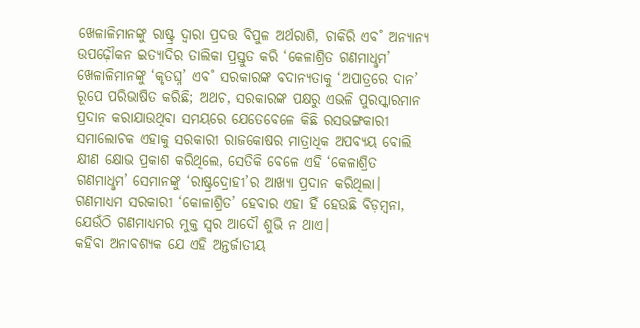ଖେଳାଳିମାନଙ୍କୁ ରାଷ୍ଟ୍ର ଦ୍ବାରା ପ୍ରଦତ୍ତ ବିପୁଳ ଅର୍ଥରାଶି, ଚାକିରି ଏବ˚ ଅନ୍ୟାନ୍ୟ ଉପଢ଼ୌକନ ଇତ୍ୟାଦିର ତାଲିକା ପ୍ରସ୍ତୁତ କରି ‘କେଳାଶ୍ରିତ ଗଣମାଧୢମ’ ଖେଳାଳିମାନଙ୍କୁ ‘କୃତଘ୍ନ’ ଏବ˚ ସରକାରଙ୍କ ବଦାନ୍ୟତାକୁ ‘ଅପାତ୍ରରେ ଦାନ’ ରୂପେ ପରିଭାଷିତ କରିଛି; ଅଥଚ, ସରକାରଙ୍କ ପକ୍ଷରୁ ଏଭଳି ପୁରସ୍କାରମାନ ପ୍ରଦାନ କରାଯାଉଥିବା ସମୟରେ ଯେତେବେଳେ କିଛି ରସଭଙ୍ଗକାରୀ ସମାଲୋଚକ ଏହାକୁ ସରକାରୀ ରାଜକୋଷର ମାତ୍ରାଧିକ ଅପବ୍ୟୟ ବୋଲି କ୍ଷୀଣ କ୍ଷୋଭ ପ୍ରକାଶ କରିଥିଲେ, ସେତିକି ବେଳେ ଏହି ‘କେଳାଶ୍ରିତ ଗଣମାଧୢମ’ ସେମାନଙ୍କୁ ‘ରାଷ୍ଟ୍ରଦ୍ରୋହୀ’ର ଆଖ୍ୟା ପ୍ରଦାନ କରିଥିଲା। ଗଣମାଧ୍ୟମ ସରକାରୀ ‘କୋଳାଶ୍ରିତ’ ହେବାର ଏହା ହିଁ ହେଉଛି ବିଡ଼ମ୍ବନା, ଯେଉଁଠି ଗଣମାଧ୍ୟମର ମୁକ୍ତ ସ୍ବର ଆଦୌ ଶୁଭି ନ ଥାଏ।
କହିବା ଅନାବଶ୍ୟକ ଯେ ଏହି ଅନ୍ତର୍ଜାତୀୟ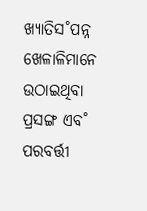ଖ୍ୟାତିସ˚ପନ୍ନ ଖେଳାଳିମାନେ ଉଠାଇଥିବା ପ୍ରସଙ୍ଗ ଏବ˚ ପରବର୍ତ୍ତୀ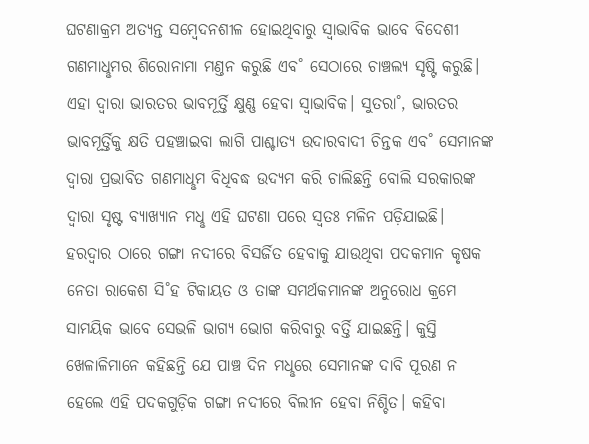ଘଟଣାକ୍ରମ ଅତ୍ୟନ୍ତ ସମ୍ବେଦନଶୀଳ ହୋଇଥିବାରୁ ସ୍ବାଭାବିକ ଭାବେ ବିଦେଶୀ ଗଣମାଧୢମର ଶିରୋନାମା ମଣ୍ତନ କରୁଛି ଏବ˚ ସେଠାରେ ଚାଞ୍ଚଲ୍ୟ ସୃଷ୍ଟି କରୁଛି। ଏହା ଦ୍ବାରା ଭାରତର ଭାବମୂର୍ତ୍ତି କ୍ଷୁଣ୍ଣ ହେବା ସ୍ବାଭାବିକ। ସୁତରା˚, ଭାରତର ଭାବମୂର୍ତ୍ତିକୁ କ୍ଷତି ପହଞ୍ଚାଇବା ଲାଗି ପାଶ୍ଚାତ୍ୟ ଉଦାରବାଦୀ ଚିନ୍ତକ ଏବ˚ ସେମାନଙ୍କ ଦ୍ବାରା ପ୍ରଭାବିତ ଗଣମାଧୢମ ବିଧିବଦ୍ଧ ଉଦ୍ୟମ କରି ଚାଲିଛନ୍ତି ବୋଲି ସରକାରଙ୍କ ଦ୍ବାରା ସୃଷ୍ଟ ବ୍ୟାଖ୍ୟାନ ମଧୢ ଏହି ଘଟଣା ପରେ ସ୍ବତଃ ମଳିନ ପଡ଼ିଯାଇଛି। ହରଦ୍ବାର ଠାରେ ଗଙ୍ଗା ନଦୀରେ ବିସର୍ଜିତ ହେବାକୁ ଯାଉଥିବା ପଦକମାନ କୃଷକ ନେତା ରାକେଶ ସି˚ହ ଟିକାୟତ ଓ ତାଙ୍କ ସମର୍ଥକମାନଙ୍କ ଅନୁରୋଧ କ୍ରମେ ସାମୟିକ ଭାବେ ସେଭଳି ଭାଗ୍ୟ ଭୋଗ କରିବାରୁ ବର୍ତ୍ତି ଯାଇଛନ୍ତି। କୁସ୍ତି ଖେଳାଳିମାନେ କହିଛନ୍ତି ଯେ ପାଞ୍ଚ ଦିନ ମଧୢରେ ସେମାନଙ୍କ ଦାବି ପୂରଣ ନ ହେଲେ ଏହି ପଦକଗୁଡ଼ିକ ଗଙ୍ଗା ନଦୀରେ ବିଲୀନ ହେବା ନିଶ୍ଚିତ। କହିବା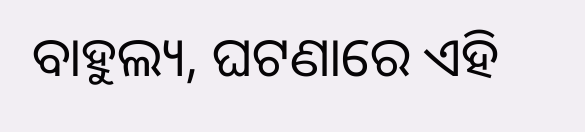ବାହୁଲ୍ୟ, ଘଟଣାରେ ଏହି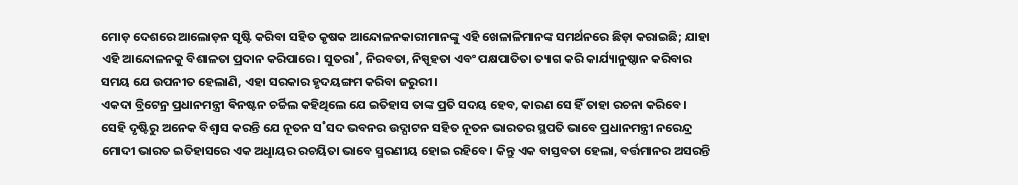ମୋଡ଼ ଦେଶରେ ଆଲୋଡ଼ନ ସୃଷ୍ଟି କରିବା ସହିତ କୃଷକ ଆନ୍ଦୋଳନକାରୀମାନଙ୍କୁ ଏହି ଖେଳାଳିମାନଙ୍କ ସମର୍ଥନରେ ଛିଡ଼ା କରାଇଛି; ଯାହା ଏହି ଆନ୍ଦୋଳନକୁ ବିଶାଳତା ପ୍ରଦାନ କରିପାରେ। ସୁତରା˚, ନିରବତା, ନିସ୍ପୃହତା ଏବଂ ପକ୍ଷପାତିତା ତ୍ୟାଗ କରି କାର୍ଯ୍ୟାନୁଷ୍ଠାନ କରିବାର ସମୟ ଯେ ଉପନୀତ ହେଲାଣି, ଏହା ସରକାର ହୃଦୟଙ୍ଗମ କରିବା ଜରୁରୀ।
ଏକଦା ବ୍ରିଟେନ୍ର ପ୍ରଧାନମନ୍ତ୍ରୀ ଵିନଷ୍ଟନ ଚର୍ଚ୍ଚିଲ କହିଥିଲେ ଯେ ଇତିହାସ ତାଙ୍କ ପ୍ରତି ସଦୟ ହେବ, କାରଣ ସେ ହିଁ ତାହା ରଚନା କରିବେ। ସେହି ଦୃଷ୍ଟିରୁ ଅନେକ ବିଶ୍ବାସ କରନ୍ତି ଯେ ନୂତନ ସ˚ସଦ ଭବନର ଉଦ୍ଘାଟନ ସହିତ ନୂତନ ଭାରତର ସ୍ଥପତି ଭାବେ ପ୍ରଧାନମନ୍ତ୍ରୀ ନରେନ୍ଦ୍ର ମୋଦୀ ଭାରତ ଇତିହାସରେ ଏକ ଅଧୢାୟର ରଚୟିତା ଭାବେ ସ୍ମରଣୀୟ ହୋଇ ରହିବେ। କିନ୍ତୁ ଏକ ବାସ୍ତବତା ହେଲା, ବର୍ତ୍ତମାନର ଅସରନ୍ତି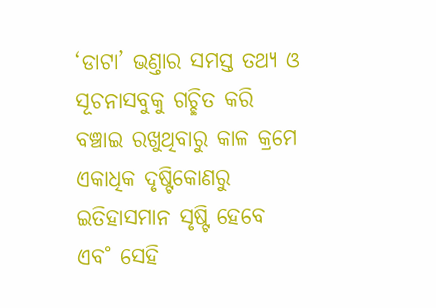‘ଡାଟା’ ଭଣ୍ତାର ସମସ୍ତ ତଥ୍ୟ ଓ ସୂଚନାସବୁକୁ ଗଚ୍ଛିତ କରି ବଞ୍ଚାଇ ରଖୁଥିବାରୁ କାଳ କ୍ରମେ ଏକାଧିକ ଦୃଷ୍ଟିକୋଣରୁ ଇତିହାସମାନ ସୃଷ୍ଟି ହେବେ ଏବ˚ ସେହି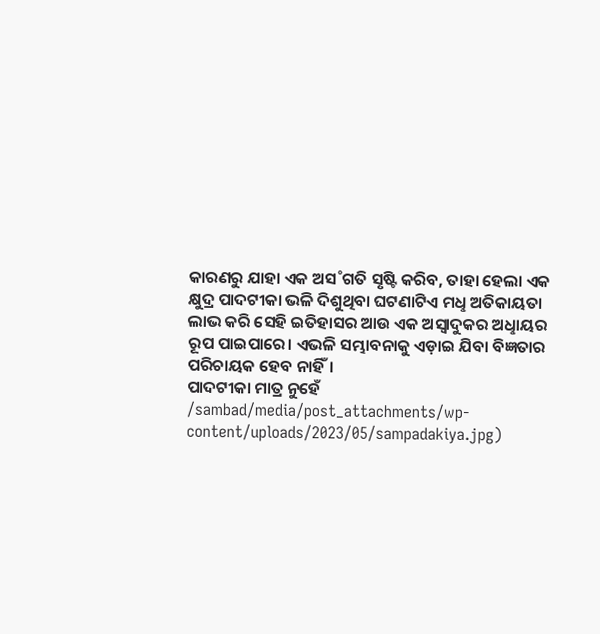କାରଣରୁ ଯାହା ଏକ ଅସ˚ଗତି ସୃଷ୍ଟି କରିବ, ତାହା ହେଲା ଏକ କ୍ଷୁଦ୍ର ପାଦଟୀକା ଭଳି ଦିଶୁଥିବା ଘଟଣାଟିଏ ମଧୢ ଅତିକାୟତା ଲାଭ କରି ସେହି ଇତିହାସର ଆଉ ଏକ ଅସ୍ବାଦୁକର ଅଧୢାୟର ରୂପ ପାଇପାରେ। ଏଭଳି ସମ୍ଭାବନାକୁ ଏଡ଼ାଇ ଯିବା ବିଜ୍ଞତାର ପରିଚାୟକ ହେବ ନାହିଁ।
ପାଦଟୀକା ମାତ୍ର ନୁହେଁ
/sambad/media/post_attachments/wp-content/uploads/2023/05/sampadakiya.jpg)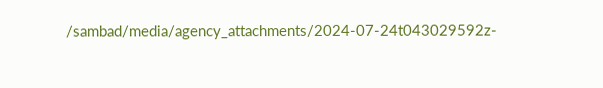/sambad/media/agency_attachments/2024-07-24t043029592z-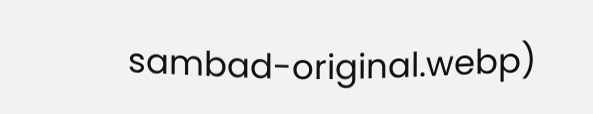sambad-original.webp)